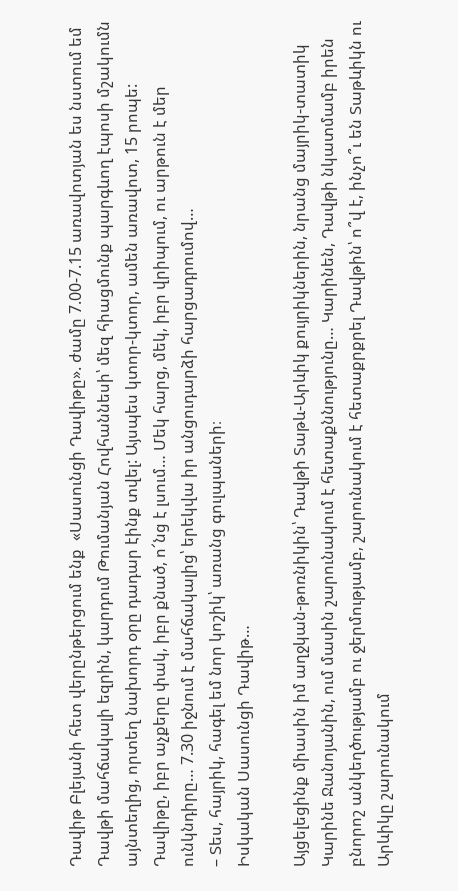Դավիթ Բլեյանի հետ վերընթերցում ենք  «Սասունցի Դավիթը». ժամը 7.00-7.15 առավոտյան ես նստում եմ Դավթի մահճակալի եզրին, կարդում Թումանյան Հովհաննեսի՝ մեզ հիացմունք պարգևող էպոսի մշակումն այնտեղից, որտեղ նախորդ օրը դադար էինք տվել: Այսպես կտոր-կտոր, ամեն առավոտ, 15 րոպե: Դավիթը, իբր աչքերը փակ, իբր քնած, ո՜նց է լսում… Մեկ հարց, մեկ, իբր վրիպում, ու արթուն է մեր ունկնդիրը… 7.30 իջնում է մահճակալից՝ երեկվա իր անցուդարձի հարցադրումով…
– Տես, հայրիկ, հագել եմ նոր կոշիկ՝ առանց գուլպաների։
Իսկական Սասունցի Դավիթ…

Այցելեցինք միասին իմ աղջկան-թոռնիկին՝ Դավթի Տաթև-Արևիկ քույրիկներին, նրանց մայրիկ-տատիկ Կարինե Ջանոյանին, ում մասին շարունակում է հետաքննությունը… Կարինեն, Դավթի նկատմամբ իրեն բնորոշ անկեղծությամբ ու ջերմությամբ, շարունակում է հետաքրքրել Դավթին՝ ո՞վ է, ինչո՞ւ են Տաթևիկն ու Արևիկը շարունակում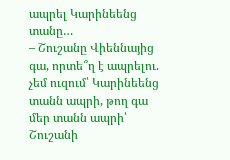ապրել Կարինեենց տանը…
– Շուշանը Վիեննայից գա, որտե՞ղ է ապրելու. չեմ ուզում՝ Կարինեենց տանն ապրի, թող գա մեր տանն ապրի՝ Շուշանի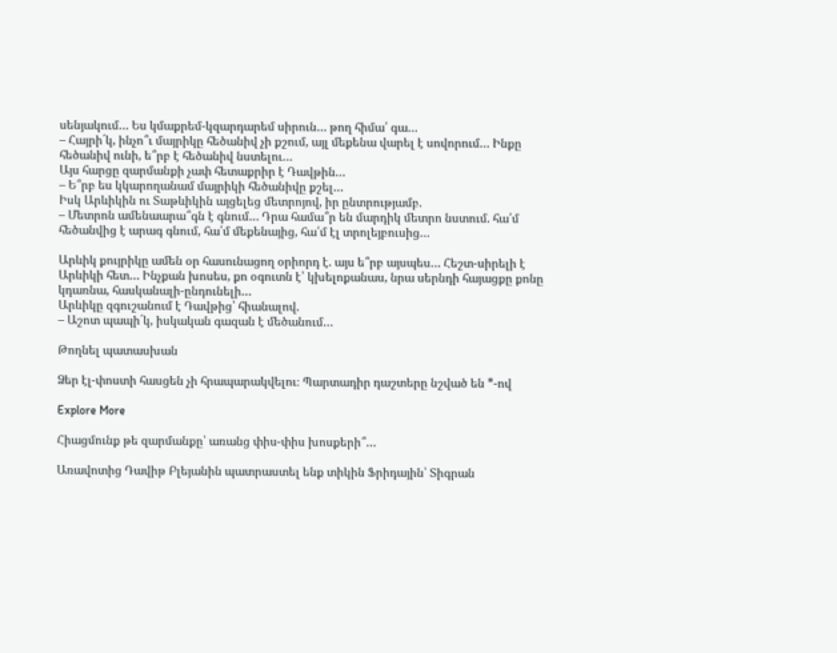սենյակում… Ես կմաքրեմ-կզարդարեմ սիրուն… թող հիմա՛ գա…
– Հայրի´կ, ինչո՞ւ մայրիկը հեծանիվ չի քշում, այլ մեքենա վարել է սովորում… Ինքը հեծանիվ ունի, ե՞րբ է հեծանիվ նստելու…
Այս հարցը զարմանքի չափ հետաքրիր է Դավթին…
– Ե՞րբ ես կկարողանամ մայրիկի հեծանիվը քշել…
Իսկ Արևիկին ու Տաթևիկին այցելեց մետրոյով, իր ընտրությամբ.
– Մետրոն ամենաարա՞գն է գնում… Դրա համա՞ր են մարդիկ մետրո նստում. հա՛մ հեծանվից է արագ գնում, հա՛մ մեքենայից, հա՛մ էլ տրոլեյբուսից…

Արևիկ քույրիկը ամեն օր հասունացող օրիորդ է. այս ե՞րբ այսպես… Հեշտ-սիրելի է Արևիկի հետ… Ինչքան խոսես, քո օգուտն է՝ կխելոքանաս, նրա սերնդի հայացքը քոնը կդառնա, հասկանալի-ընդունելի…
Արևիկը զգուշանում է Դավթից՝ հիանալով.
– Աշոտ պապի´կ, իսկական գազան է մեծանում…

Թողնել պատասխան

Ձեր էլ-փոստի հասցեն չի հրապարակվելու։ Պարտադիր դաշտերը նշված են *-ով

Explore More

Հիացմունք թե զարմանքը՝ առանց փիս-փիս խոսքերի՞…

Առավոտից Դավիթ Բլեյանին պատրաստել ենք տիկին Ֆրիդային՝ Տիգրան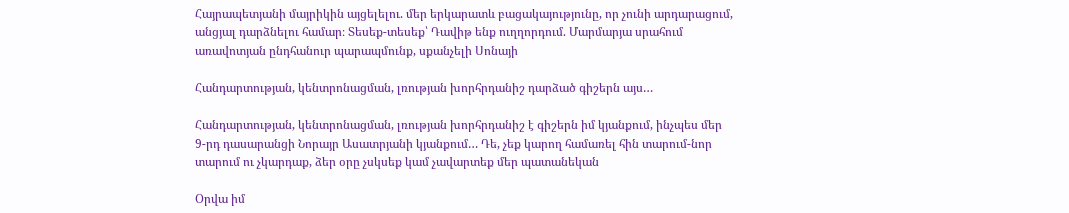Հայրապետյանի մայրիկին այցելելու. մեր երկարատև բացակայությունը, որ չունի արդարացում, անցյալ դարձնելու համար։ Տեսեք-տեսեք՝ Դավիթ ենք ուղղորդում. Մարմարյա սրահում առավոտյան ընդհանուր պարապմունք, սքանչելի Սոնայի

Հանդարտության, կենտրոնացման, լռության խորհրդանիշ դարձած գիշերն այս…

Հանդարտության, կենտրոնացման, լռության խորհրդանիշ է գիշերն իմ կյանքում, ինչպես մեր 9-րդ դասարանցի Նորայր Ասատրյանի կյանքում… Դե, չեք կարող համառել հին տարում-նոր տարում ու չկարդաք, ձեր օրը չսկսեք կամ չավարտեք մեր պատանեկան

Օրվա իմ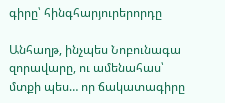գիրը՝ հինգհարյուրերորդը

Անհաղթ, ինչպես Նոբունագա զորավարը, ու ամենահաս՝ մտքի պես… որ ճակատագիրը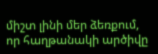միշտ լինի մեր ձեռքում, որ հաղթանակի արծիվը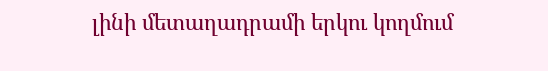լինի մետաղադրամի երկու կողմում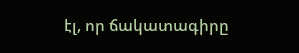էլ, որ ճակատագիրը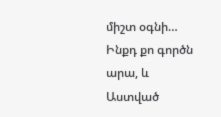միշտ օգնի… Ինքդ քո գործն արա, և Աստված